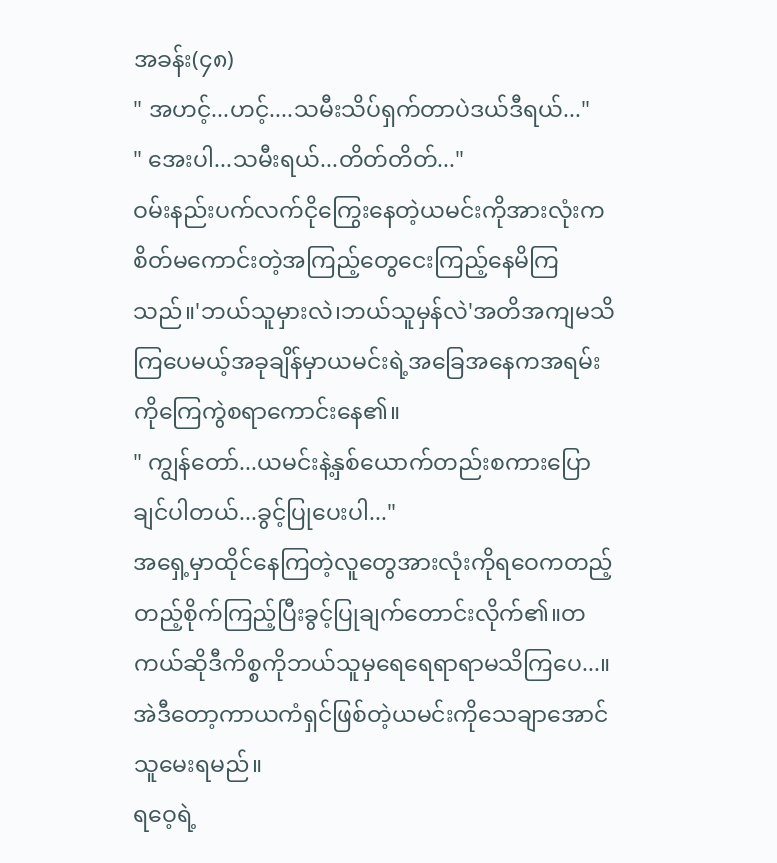အခန်း(၄၈)
" အဟင့်...ဟင့်....သမီးသိပ်ရှက်တာပဲဒယ်ဒီရယ်..."
" အေးပါ...သမီးရယ်...တိတ်တိတ်..."
ဝမ်းနည်းပက်လက်ငိုကြွေးနေတဲ့ယမင်းကိုအားလုံးကစိတ်မကောင်းတဲ့အကြည့်တွေငေးကြည့်နေမိကြသည်။'ဘယ်သူမှားလဲ၊ဘယ်သူမှန်လဲ'အတိအကျမသိကြပေမယ့်အခုချိန်မှာယမင်းရဲ့အခြေအနေကအရမ်းကိုကြေကွဲစရာကောင်းနေ၏။
" ကျွန်တော်...ယမင်းနဲ့နှစ်ယောက်တည်းစကားပြောချင်ပါတယ်...ခွင့်ပြုပေးပါ..."
အရှေ့မှာထိုင်နေကြတဲ့လူတွေအားလုံးကိုရဝေကတည့်တည့်စိုက်ကြည့်ပြီးခွင့်ပြုချက်တောင်းလိုက်၏။တကယ်ဆိုဒီကိစ္စကိုဘယ်သူမှရေရေရာရာမသိကြပေ...။အဲဒီတော့ကာယကံရှင်ဖြစ်တဲ့ယမင်းကိုသေချာအောင်သူမေးရမည်။
ရဝေ့ရဲ့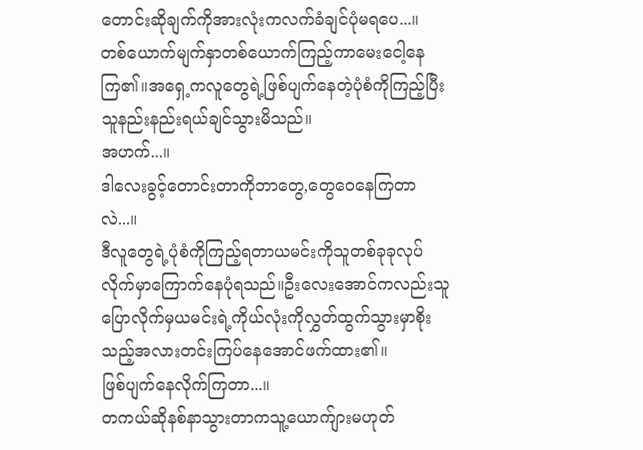တောင်းဆိုချက်ကိုအားလုံးကလက်ခံချင်ပုံမရပေ...။
တစ်ယောက်မျက်နှာတစ်ယောက်ကြည့်ကာမေးငေါ့နေကြ၏။အရှေ့ကလူတွေရဲ့ဖြစ်ပျက်နေတဲ့ပုံစံကိုကြည့်ပြီးသူနည်းနည်းရယ်ချင်သွားမိသည်။
အဟက်...။
ဒါလေးခွင့်တောင်းတာကိုဘာတွေ,တွေဝေနေကြတာလဲ...။
ဒီလူတွေရဲ့ပုံစံကိုကြည့်ရတာယမင်းကိုသူတစ်ခုခုလုပ်လိုက်မှာကြောက်နေပုံရသည်။ဦးလေးအောင်ကလည်းသူပြောလိုက်မှယမင်းရဲ့ကိုယ်လုံးကိုလွှတ်ထွက်သွားမှာစိုးသည့်အလားတင်းကြပ်နေအောင်ဖက်ထား၏။
ဖြစ်ပျက်နေလိုက်ကြတာ...။
တကယ်ဆိုနစ်နာသွားတာကသူ့ယောက်ျားမဟုတ်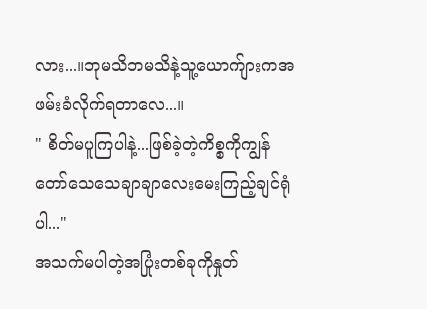လား...။ဘုမသိဘမသိနဲ့သူ့ယောက်ျားကအဖမ်းခံလိုက်ရတာလေ...။
" စိတ်မပူကြပါနဲ့...ဖြစ်ခဲ့တဲ့ကိစ္စကိုကျွန်တော်သေသေချာချာလေးမေးကြည့်ချင်ရုံပါ..."
အသက်မပါတဲ့အပြုံးတစ်ခုကိုနှုတ်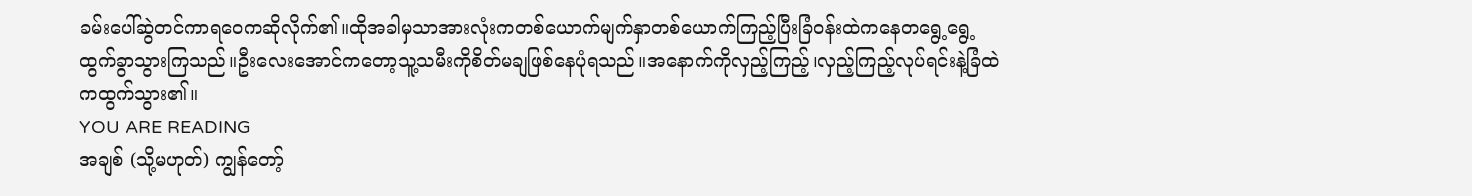ခမ်းပေါ်ဆွဲတင်ကာရဝေကဆိုလိုက်၏။ထိုအခါမှသာအားလုံးကတစ်ယောက်မျက်နှာတစ်ယောက်ကြည့်ပြီးခြံဝန်းထဲကနေတရွေ့ရွေ့ထွက်ခွာသွားကြသည်။ဦးလေးအောင်ကတော့သူ့သမီးကိုစိတ်မချဖြစ်နေပုံရသည်။အနောက်ကိုလှည့်ကြည့်၊လှည့်ကြည့်လုပ်ရင်းနဲ့ခြံထဲကထွက်သွား၏။
YOU ARE READING
အချစ် (သို့မဟုတ်) ကျွန်တော့်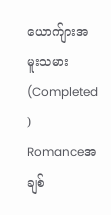ယောက်ျားအမူးသမား (Completed )
Romanceအချစ်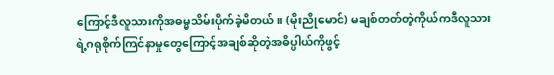ကြောင့်ဒီလူသားကိုအဓမ္မသိမ်းပိုက်ခဲ့မိတယ်။ (မိုးညိုမောင်) မချစ်တတ်တဲ့ကိုယ်ကဒီလူသားရဲ့ဂရုစိုက်ကြင်နာမှုတွေကြောင့်အချစ်ဆိုတဲ့အဓိပ္ပါယ်ကိုဖွင့်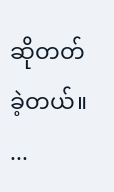ဆိုတတ်ခဲ့တယ်။ ...